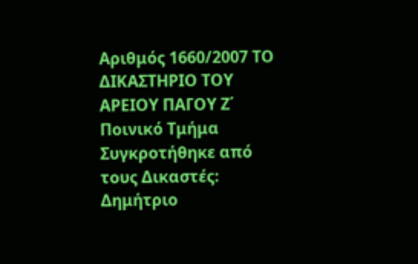Αριθμός 1660/2007 ΤΟ ΔΙΚΑΣΤΗΡΙΟ ΤΟΥ ΑΡΕΙΟΥ ΠΑΓΟΥ Ζ΄ Ποινικό Τμήμα Συγκροτήθηκε από τους Δικαστές: Δημήτριο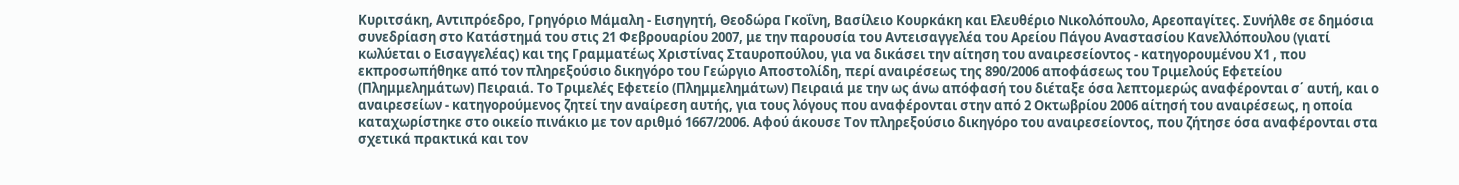Κυριτσάκη, Αντιπρόεδρο, Γρηγόριο Μάμαλη - Εισηγητή, Θεοδώρα Γκοΐνη, Βασίλειο Κουρκάκη και Ελευθέριο Νικολόπουλο, Αρεοπαγίτες. Συνήλθε σε δημόσια συνεδρίαση στο Κατάστημά του στις 21 Φεβρουαρίου 2007, με την παρουσία του Αντεισαγγελέα του Αρείου Πάγου Αναστασίου Κανελλόπουλου (γιατί κωλύεται ο Εισαγγελέας) και της Γραμματέως Χριστίνας Σταυροπούλου, για να δικάσει την αίτηση του αναιρεσείοντος - κατηγορουμένου Χ1 , που εκπροσωπήθηκε από τον πληρεξούσιο δικηγόρο του Γεώργιο Αποστολίδη, περί αναιρέσεως της 890/2006 αποφάσεως του Τριμελούς Εφετείου (Πλημμελημάτων) Πειραιά. Το Τριμελές Εφετείο (Πλημμελημάτων) Πειραιά με την ως άνω απόφασή του διέταξε όσα λεπτομερώς αναφέρονται σ΄ αυτή, και ο αναιρεσείων - κατηγορούμενος ζητεί την αναίρεση αυτής, για τους λόγους που αναφέρονται στην από 2 Οκτωβρίου 2006 αίτησή του αναιρέσεως, η οποία καταχωρίστηκε στο οικείο πινάκιο με τον αριθμό 1667/2006. Αφού άκουσε Τον πληρεξούσιο δικηγόρο του αναιρεσείοντος, που ζήτησε όσα αναφέρονται στα σχετικά πρακτικά και τον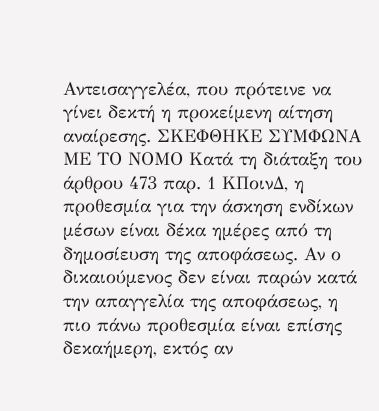Αντεισαγγελέα, που πρότεινε να γίνει δεκτή η προκείμενη αίτηση αναίρεσης. ΣΚΕΦΘΗΚΕ ΣΥΜΦΩΝΑ ΜΕ ΤΟ ΝΟΜΟ Κατά τη διάταξη του άρθρου 473 παρ. 1 ΚΠοινΔ, η προθεσμία για την άσκηση ενδίκων μέσων είναι δέκα ημέρες από τη δημοσίευση της αποφάσεως. Αν ο δικαιούμενος δεν είναι παρών κατά την απαγγελία της αποφάσεως, η πιο πάνω προθεσμία είναι επίσης δεκαήμερη, εκτός αν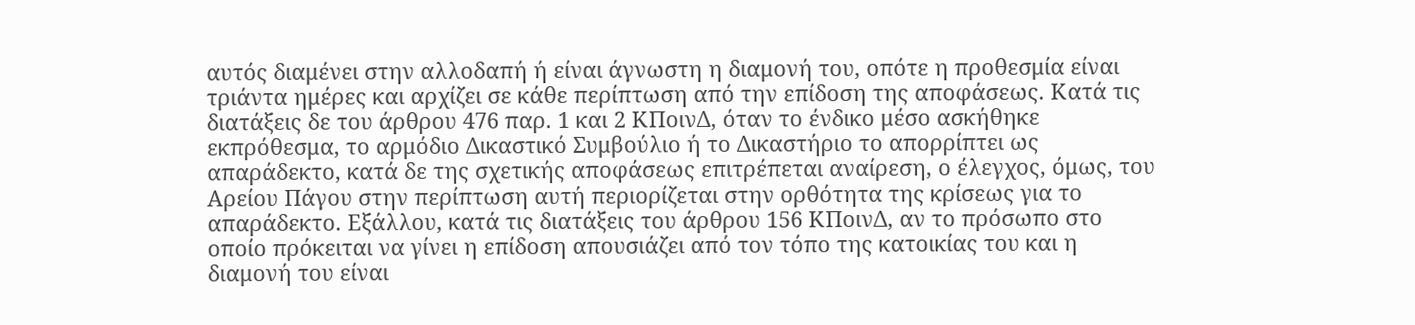αυτός διαμένει στην αλλοδαπή ή είναι άγνωστη η διαμονή του, οπότε η προθεσμία είναι τριάντα ημέρες και αρχίζει σε κάθε περίπτωση από την επίδοση της αποφάσεως. Κατά τις διατάξεις δε του άρθρου 476 παρ. 1 και 2 ΚΠοινΔ, όταν το ένδικο μέσο ασκήθηκε εκπρόθεσμα, το αρμόδιο Δικαστικό Συμβούλιο ή το Δικαστήριο το απορρίπτει ως απαράδεκτο, κατά δε της σχετικής αποφάσεως επιτρέπεται αναίρεση, ο έλεγχος, όμως, του Αρείου Πάγου στην περίπτωση αυτή περιορίζεται στην ορθότητα της κρίσεως για το απαράδεκτο. Εξάλλου, κατά τις διατάξεις του άρθρου 156 ΚΠοινΔ, αν το πρόσωπο στο οποίο πρόκειται να γίνει η επίδοση απουσιάζει από τον τόπο της κατοικίας του και η διαμονή του είναι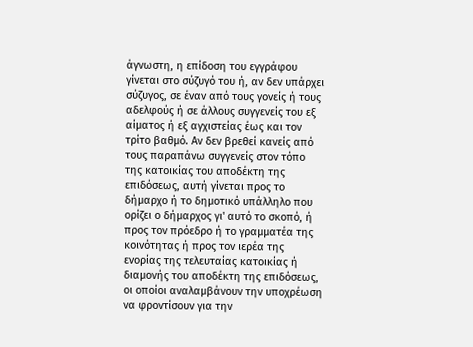άγνωστη, η επίδοση του εγγράφου γίνεται στο σύζυγό του ή, αν δεν υπάρχει σύζυγος, σε έναν από τους γονείς ή τους αδελφούς ή σε άλλους συγγενείς του εξ αίματος ή εξ αγχιστείας έως και τον τρίτο βαθμό. Αν δεν βρεθεί κανείς από τους παραπάνω συγγενείς στον τόπο της κατοικίας του αποδέκτη της επιδόσεως, αυτή γίνεται προς το δήμαρχο ή το δημοτικό υπάλληλο που ορίζει ο δήμαρχος γι' αυτό το σκοπό, ή προς τον πρόεδρο ή το γραμματέα της κοινότητας ή προς τον ιερέα της ενορίας της τελευταίας κατοικίας ή διαμονής του αποδέκτη της επιδόσεως, οι οποίοι αναλαμβάνουν την υποχρέωση να φροντίσουν για την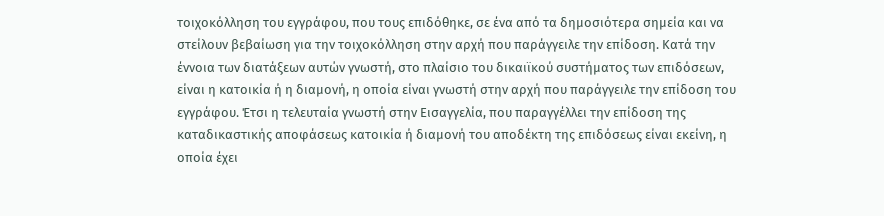τοιχοκόλληση του εγγράφου, που τους επιδόθηκε, σε ένα από τα δημοσιότερα σημεία και να στείλουν βεβαίωση για την τοιχοκόλληση στην αρχή που παράγγειλε την επίδοση. Κατά την έννοια των διατάξεων αυτών γνωστή, στο πλαίσιο του δικαιϊκού συστήματος των επιδόσεων, είναι η κατοικία ή η διαμονή, η οποία είναι γνωστή στην αρχή που παράγγειλε την επίδοση του εγγράφου. Έτσι η τελευταία γνωστή στην Εισαγγελία, που παραγγέλλει την επίδοση της καταδικαστικής αποφάσεως κατοικία ή διαμονή του αποδέκτη της επιδόσεως είναι εκείνη, η οποία έχει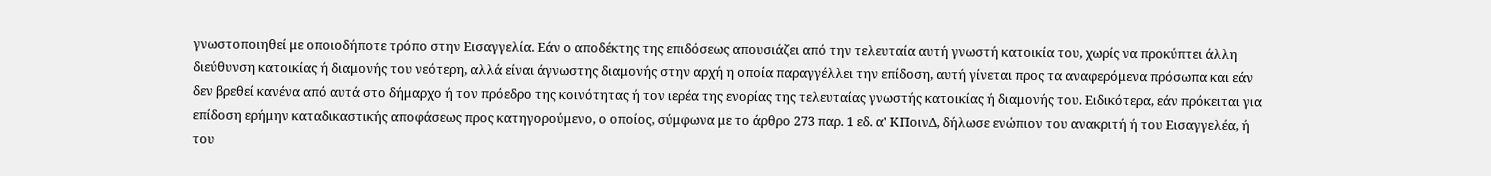γνωστοποιηθεί με οποιοδήποτε τρόπο στην Εισαγγελία. Εάν ο αποδέκτης της επιδόσεως απουσιάζει από την τελευταία αυτή γνωστή κατοικία του, χωρίς να προκύπτει άλλη διεύθυνση κατοικίας ή διαμονής του νεότερη, αλλά είναι άγνωστης διαμονής στην αρχή η οποία παραγγέλλει την επίδοση, αυτή γίνεται προς τα αναφερόμενα πρόσωπα και εάν δεν βρεθεί κανένα από αυτά στο δήμαρχο ή τον πρόεδρο της κοινότητας ή τον ιερέα της ενορίας της τελευταίας γνωστής κατοικίας ή διαμονής του. Ειδικότερα, εάν πρόκειται για επίδοση ερήμην καταδικαστικής αποφάσεως προς κατηγορούμενο, ο οποίος, σύμφωνα με το άρθρο 273 παρ. 1 εδ. α' ΚΠοινΔ, δήλωσε ενώπιον του ανακριτή ή του Εισαγγελέα, ή του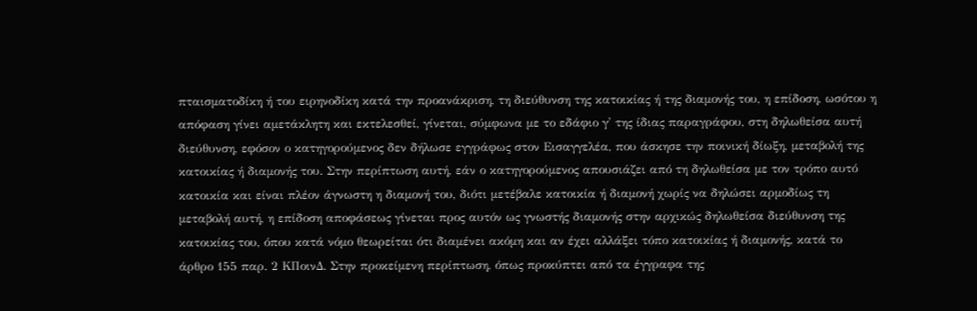πταισματοδίκη ή του ειρηνοδίκη κατά την προανάκριση, τη διεύθυνση της κατοικίας ή της διαμονής του, η επίδοση, ωσότου η απόφαση γίνει αμετάκλητη και εκτελεσθεί, γίνεται, σύμφωνα με το εδάφιο γ' της ίδιας παραγράφου, στη δηλωθείσα αυτή διεύθυνση, εφόσον ο κατηγορούμενος δεν δήλωσε εγγράφως στον Εισαγγελέα, που άσκησε την ποινική δίωξη, μεταβολή της κατοικίας ή διαμονής του. Στην περίπτωση αυτή, εάν ο κατηγορούμενος απουσιάζει από τη δηλωθείσα με τον τρόπο αυτό κατοικία και είναι πλέον άγνωστη η διαμονή του, διότι μετέβαλε κατοικία ή διαμονή χωρίς να δηλώσει αρμοδίως τη μεταβολή αυτή, η επίδοση αποφάσεως γίνεται προς αυτόν ως γνωστής διαμονής στην αρχικώς δηλωθείσα διεύθυνση της κατοικίας του, όπου κατά νόμο θεωρείται ότι διαμένει ακόμη και αν έχει αλλάξει τόπο κατοικίας ή διαμονής, κατά το άρθρο 155 παρ. 2 ΚΠοινΔ. Στην προκείμενη περίπτωση, όπως προκύπτει από τα έγγραφα της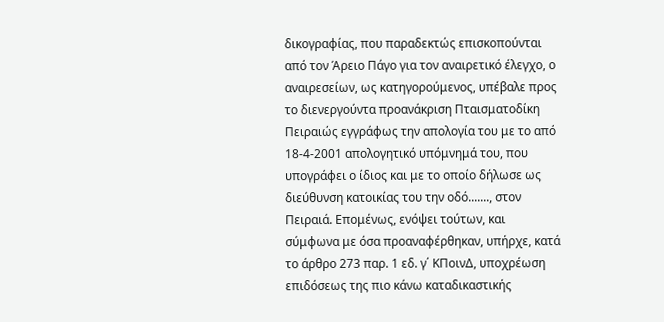δικογραφίας, που παραδεκτώς επισκοπούνται από τον Άρειο Πάγο για τον αναιρετικό έλεγχο, ο αναιρεσείων, ως κατηγορούμενος, υπέβαλε προς το διενεργούντα προανάκριση Πταισματοδίκη Πειραιώς εγγράφως την απολογία του με το από 18-4-2001 απολογητικό υπόμνημά του, που υπογράφει ο ίδιος και με το οποίο δήλωσε ως διεύθυνση κατοικίας του την οδό......., στον Πειραιά. Επομένως, ενόψει τούτων, και σύμφωνα με όσα προαναφέρθηκαν, υπήρχε, κατά το άρθρο 273 παρ. 1 εδ. γ΄ ΚΠοινΔ, υποχρέωση επιδόσεως της πιο κάνω καταδικαστικής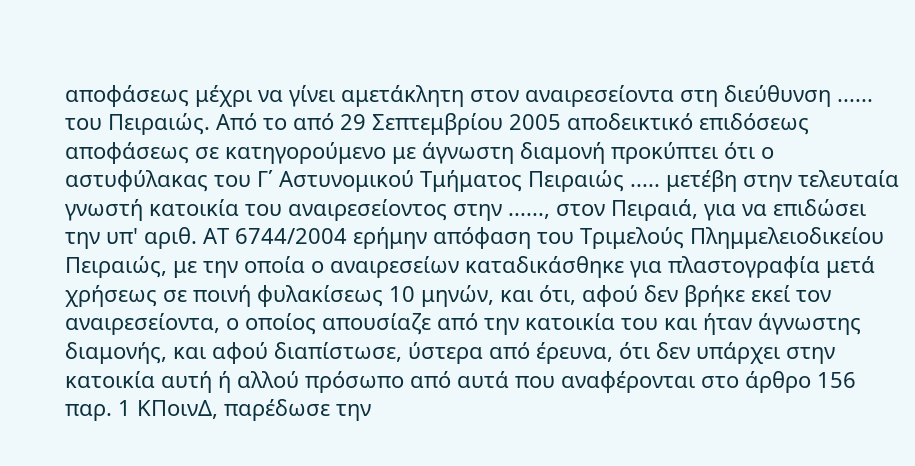αποφάσεως μέχρι να γίνει αμετάκλητη στον αναιρεσείοντα στη διεύθυνση ...... του Πειραιώς. Από το από 29 Σεπτεμβρίου 2005 αποδεικτικό επιδόσεως αποφάσεως σε κατηγορούμενο με άγνωστη διαμονή προκύπτει ότι ο αστυφύλακας του Γ΄ Αστυνομικού Τμήματος Πειραιώς ..... μετέβη στην τελευταία γνωστή κατοικία του αναιρεσείοντος στην ......, στον Πειραιά, για να επιδώσει την υπ' αριθ. ΑΤ 6744/2004 ερήμην απόφαση του Τριμελούς Πλημμελειοδικείου Πειραιώς, με την οποία ο αναιρεσείων καταδικάσθηκε για πλαστογραφία μετά χρήσεως σε ποινή φυλακίσεως 10 μηνών, και ότι, αφού δεν βρήκε εκεί τον αναιρεσείοντα, ο οποίος απουσίαζε από την κατοικία του και ήταν άγνωστης διαμονής, και αφού διαπίστωσε, ύστερα από έρευνα, ότι δεν υπάρχει στην κατοικία αυτή ή αλλού πρόσωπο από αυτά που αναφέρονται στο άρθρο 156 παρ. 1 ΚΠοινΔ, παρέδωσε την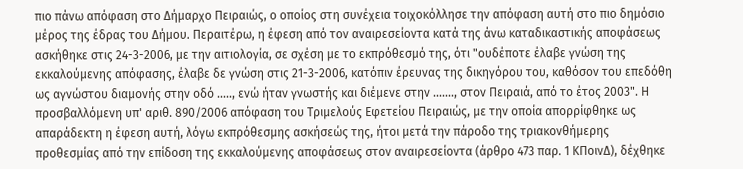πιο πάνω απόφαση στο Δήμαρχο Πειραιώς, ο οποίος στη συνέχεια τοιχοκόλλησε την απόφαση αυτή στο πιο δημόσιο μέρος της έδρας του Δήμου. Περαιτέρω, η έφεση από τον αναιρεσείοντα κατά της άνω καταδικαστικής αποφάσεως ασκήθηκε στις 24-3-2006, με την αιτιολογία, σε σχέση με το εκπρόθεσμό της, ότι "ουδέποτε έλαβε γνώση της εκκαλούμενης απόφασης, έλαβε δε γνώση στις 21-3-2006, κατόπιν έρευνας της δικηγόρου του, καθόσον του επεδόθη ως αγνώστου διαμονής στην οδό ....., ενώ ήταν γνωστής και διέμενε στην ......., στον Πειραιά, από το έτος 2003". Η προσβαλλόμενη υπ' αριθ. 890/2006 απόφαση του Τριμελούς Εφετείου Πειραιώς, με την οποία απορρίφθηκε ως απαράδεκτη η έφεση αυτή, λόγω εκπρόθεσμης ασκήσεώς της, ήτοι μετά την πάροδο της τριακονθήμερης προθεσμίας από την επίδοση της εκκαλούμενης αποφάσεως στον αναιρεσείοντα (άρθρο 473 παρ. 1 ΚΠοινΔ), δέχθηκε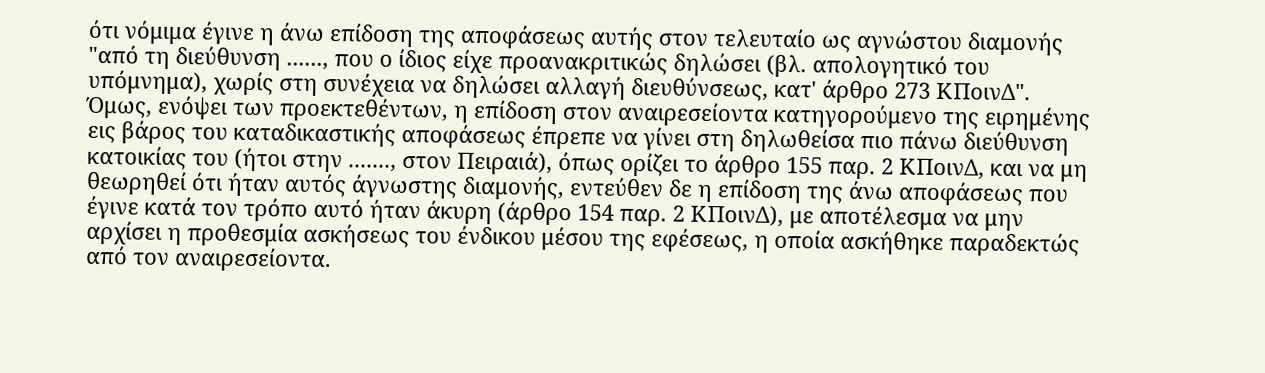ότι νόμιμα έγινε η άνω επίδοση της αποφάσεως αυτής στον τελευταίο ως αγνώστου διαμονής "από τη διεύθυνση ......, που ο ίδιος είχε προανακριτικώς δηλώσει (βλ. απολογητικό του υπόμνημα), χωρίς στη συνέχεια να δηλώσει αλλαγή διευθύνσεως, κατ' άρθρο 273 ΚΠοινΔ". Όμως, ενόψει των προεκτεθέντων, η επίδοση στον αναιρεσείοντα κατηγορούμενο της ειρημένης εις βάρος του καταδικαστικής αποφάσεως έπρεπε να γίνει στη δηλωθείσα πιο πάνω διεύθυνση κατοικίας του (ήτοι στην ......., στον Πειραιά), όπως ορίζει το άρθρο 155 παρ. 2 ΚΠοινΔ, και να μη θεωρηθεί ότι ήταν αυτός άγνωστης διαμονής, εντεύθεν δε η επίδοση της άνω αποφάσεως που έγινε κατά τον τρόπο αυτό ήταν άκυρη (άρθρο 154 παρ. 2 ΚΠοινΔ), με αποτέλεσμα να μην αρχίσει η προθεσμία ασκήσεως του ένδικου μέσου της εφέσεως, η οποία ασκήθηκε παραδεκτώς από τον αναιρεσείοντα.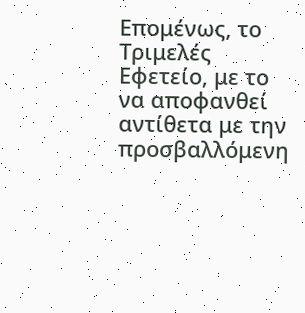Επομένως, το Τριμελές Εφετείο, με το να αποφανθεί αντίθετα με την προσβαλλόμενη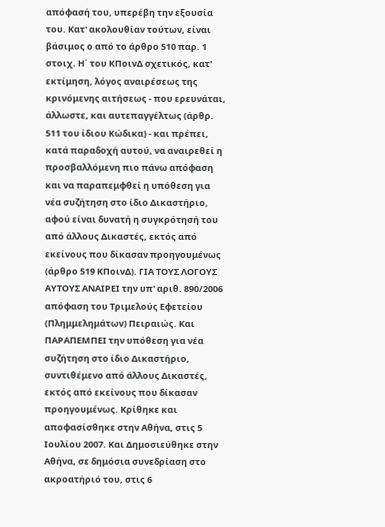απόφασή του, υπερέβη την εξουσία του. Κατ' ακολουθίαν τούτων, είναι βάσιμος ο από το άρθρο 510 παρ. 1 στοιχ. Η΄ του ΚΠοινΔ σχετικός, κατ' εκτίμηση, λόγος αναιρέσεως της κρινόμενης αιτήσεως - που ερευνάται, άλλωστε, και αυτεπαγγέλτως (άρθρ. 511 του ίδιου Κώδικα) - και πρέπει, κατά παραδοχή αυτού, να αναιρεθεί η προσβαλλόμενη πιο πάνω απόφαση και να παραπεμφθεί η υπόθεση για νέα συζήτηση στο ίδιο Δικαστήριο, αφού είναι δυνατή η συγκρότησή του από άλλους Δικαστές, εκτός από εκείνους που δίκασαν προηγουμένως (άρθρο 519 ΚΠοινΔ). ΓΙΑ ΤΟΥΣ ΛΟΓΟΥΣ ΑΥΤΟΥΣ ΑΝΑΙΡΕΙ την υπ' αριθ. 890/2006 απόφαση του Τριμελούς Εφετείου (Πλημμελημάτων) Πειραιώς. Και ΠΑΡΑΠΕΜΠΕΙ την υπόθεση για νέα συζήτηση στο ίδιο Δικαστήριο, συντιθέμενο από άλλους Δικαστές, εκτός από εκείνους που δίκασαν προηγουμένως. Κρίθηκε και αποφασίσθηκε στην Αθήνα, στις 5 Ιουλίου 2007. Και Δημοσιεύθηκε στην Αθήνα, σε δημόσια συνεδρίαση στο ακροατήριό του, στις 6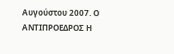Αυγούστου 2007. Ο ΑΝΤΙΠΡΟΕΔΡΟΣ Η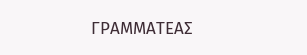ΓΡΑΜΜΑΤΕΑΣ